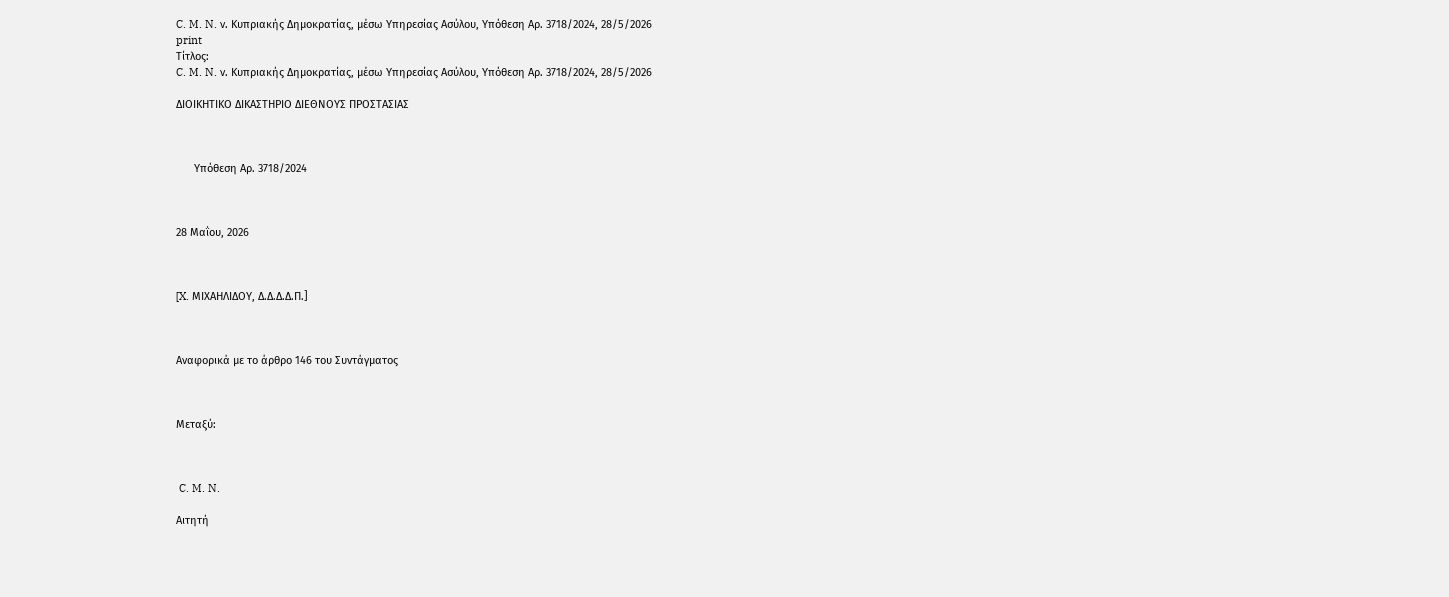C. M. N. ν. Κυπριακής Δημοκρατίας, μέσω Υπηρεσίας Ασύλου, Υπόθεση Αρ. 3718/2024, 28/5/2026
print
Τίτλος:
C. M. N. ν. Κυπριακής Δημοκρατίας, μέσω Υπηρεσίας Ασύλου, Υπόθεση Αρ. 3718/2024, 28/5/2026

ΔΙΟΙΚΗΤΙΚΟ ΔΙΚΑΣΤΗΡΙΟ ΔΙΕΘΝΟΥΣ ΠΡΟΣΤΑΣΙΑΣ



      Υπόθεση Αρ. 3718/2024



28 Μαΐου, 2026



[X. ΜΙΧΑΗΛΙΔΟΥ, Δ.Δ.Δ.Δ.Π.]



Αναφορικά με το άρθρο 146 του Συντάγματος



Μεταξύ:



 C. M. N.

Αιτητή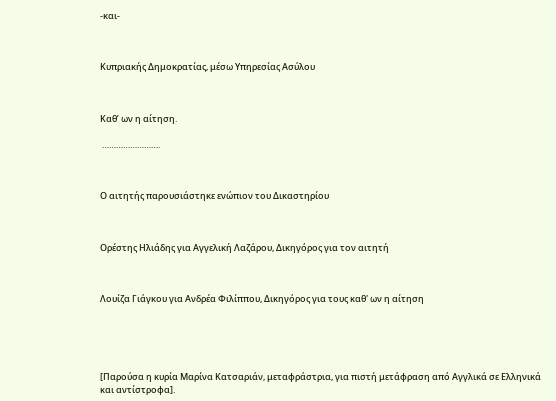-και-



Κυπριακής Δημοκρατίας, μέσω Υπηρεσίας Ασύλου



Καθ’ ων η αίτηση.

 …………………….



Ο αιτητής παρουσιάστηκε ενώπιον του Δικαστηρίου



Ορέστης Ηλιάδης για Αγγελική Λαζάρου, Δικηγόρος για τον αιτητή



Λουίζα Γιάγκου για Ανδρέα Φιλίππου, Δικηγόρος για τους καθ' ων η αίτηση





[Παρούσα η κυρία Μαρίνα Κατσαριάν, μεταφράστρια, για πιστή μετάφραση από Αγγλικά σε Ελληνικά και αντίστροφα].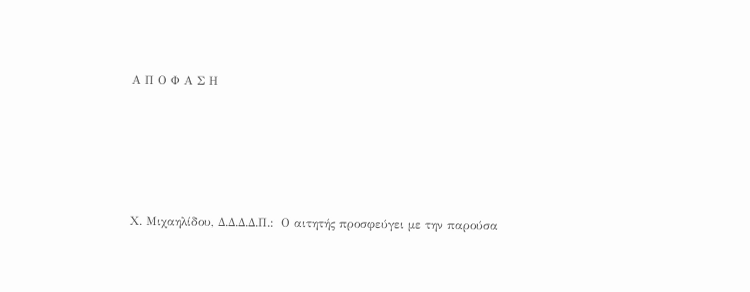Α Π Ο Φ Α Σ Η





Χ. Μιχαηλίδου, Δ.Δ.Δ.Δ.Π.:  Ο αιτητής προσφεύγει με την παρούσα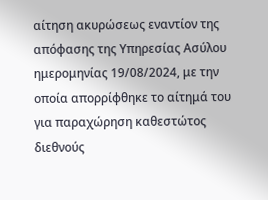αίτηση ακυρώσεως εναντίον της απόφασης της Υπηρεσίας Ασύλου ημερομηνίας 19/08/2024, με την οποία απορρίφθηκε το αίτημά του για παραχώρηση καθεστώτος διεθνούς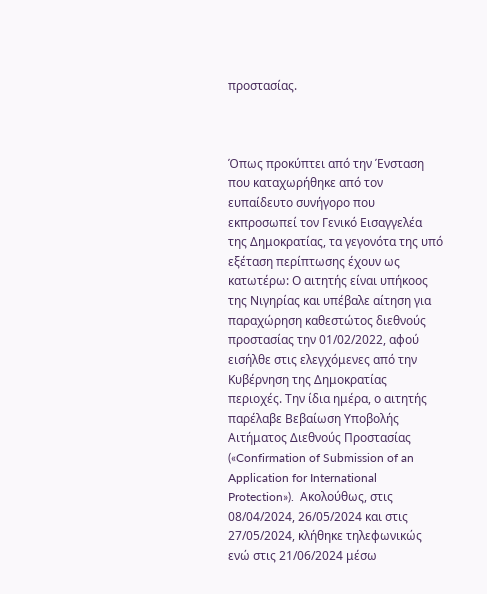προστασίας.



Όπως προκύπτει από την Ένσταση που καταχωρήθηκε από τον ευπαίδευτο συνήγορο που εκπροσωπεί τον Γενικό Εισαγγελέα της Δημοκρατίας, τα γεγονότα της υπό εξέταση περίπτωσης έχουν ως κατωτέρω: Ο αιτητής είναι υπήκοος της Νιγηρίας και υπέβαλε αίτηση για παραχώρηση καθεστώτος διεθνούς προστασίας την 01/02/2022, αφού εισήλθε στις ελεγχόμενες από την Κυβέρνηση της Δημοκρατίας περιοχές. Την ίδια ημέρα, ο αιτητής παρέλαβε Βεβαίωση Υποβολής Αιτήματος Διεθνούς Προστασίας («Confirmation of Submission of an Application for International Protection»).  Ακολούθως, στις 08/04/2024, 26/05/2024 και στις 27/05/2024, κλήθηκε τηλεφωνικώς ενώ στις 21/06/2024 μέσω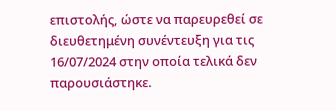επιστολής, ώστε να παρευρεθεί σε διευθετημένη συνέντευξη για τις 16/07/2024 στην οποία τελικά δεν παρουσιάστηκε.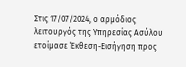Στις 17/07/2024, ο αρμόδιος λειτουργός της Υπηρεσίας Ασύλου ετοίμασε Έκθεση-Εισήγηση προς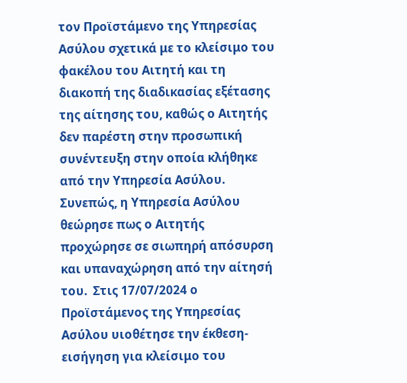τον Προϊστάμενο της Υπηρεσίας Ασύλου σχετικά με το κλείσιμο του φακέλου του Αιτητή και τη διακοπή της διαδικασίας εξέτασης της αίτησης του, καθώς ο Αιτητής δεν παρέστη στην προσωπική συνέντευξη στην οποία κλήθηκε από την Υπηρεσία Ασύλου. Συνεπώς, η Υπηρεσία Ασύλου θεώρησε πως ο Αιτητής προχώρησε σε σιωπηρή απόσυρση και υπαναχώρηση από την αίτησή του.  Στις 17/07/2024 ο  Προϊστάμενος της Υπηρεσίας Ασύλου υιοθέτησε την έκθεση-εισήγηση για κλείσιμο του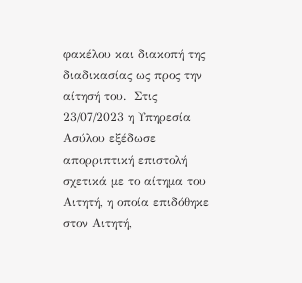φακέλου και διακοπή της διαδικασίας ως προς την αίτησή του.  Στις 23/07/2023 η Υπηρεσία Ασύλου εξέδωσε απορριπτική επιστολή σχετικά με το αίτημα του Αιτητή, η οποία επιδόθηκε στον Αιτητή,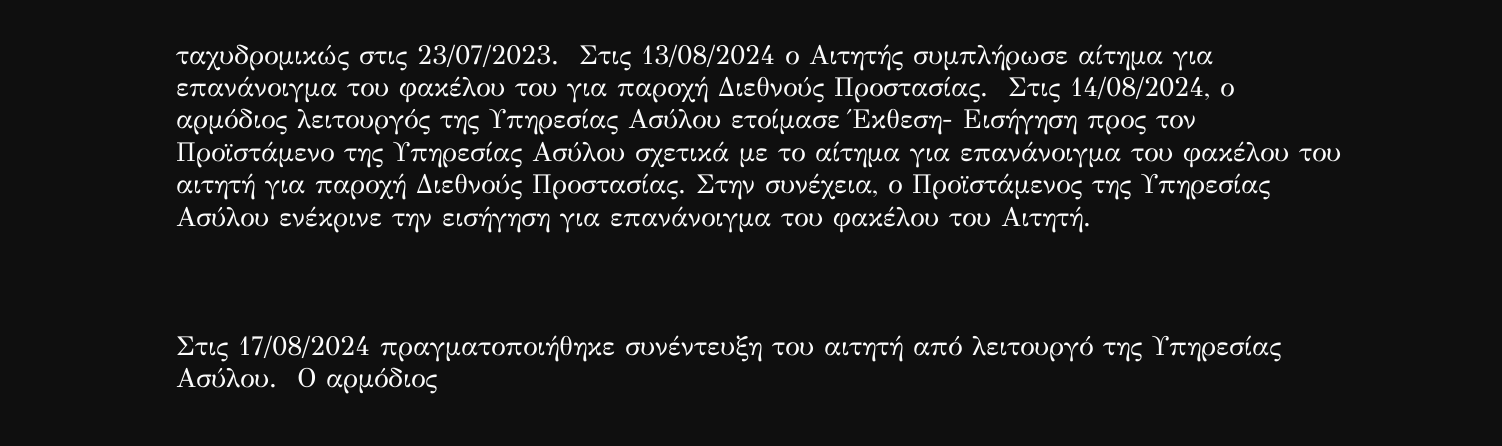ταχυδρομικώς στις 23/07/2023.  Στις 13/08/2024 ο Αιτητής συμπλήρωσε αίτημα για επανάνοιγμα του φακέλου του για παροχή Διεθνούς Προστασίας.  Στις 14/08/2024, ο αρμόδιος λειτουργός της Υπηρεσίας Ασύλου ετοίμασε Έκθεση- Εισήγηση προς τον Προϊστάμενο της Υπηρεσίας Ασύλου σχετικά με το αίτημα για επανάνοιγμα του φακέλου του αιτητή για παροχή Διεθνούς Προστασίας. Στην συνέχεια, ο Προϊστάμενος της Υπηρεσίας Ασύλου ενέκρινε την εισήγηση για επανάνοιγμα του φακέλου του Αιτητή.



Στις 17/08/2024 πραγματοποιήθηκε συνέντευξη του αιτητή από λειτουργό της Υπηρεσίας Ασύλου.  Ο αρμόδιος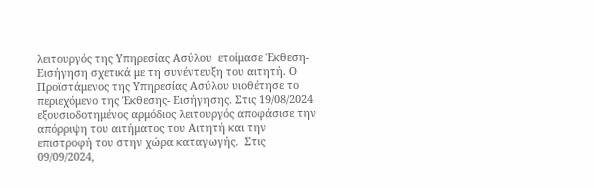λειτουργός της Υπηρεσίας Ασύλου  ετοίμασε Έκθεση-Εισήγηση σχετικά με τη συνέντευξη του αιτητή. Ο Προϊστάμενος της Υπηρεσίας Ασύλου υιοθέτησε το περιεχόμενο της Έκθεσης- Εισήγησης. Στις 19/08/2024 εξουσιοδοτημένος αρμόδιος λειτουργός αποφάσισε την απόρριψη του αιτήματος του Αιτητή και την επιστροφή του στην χώρα καταγωγής.  Στις 09/09/2024,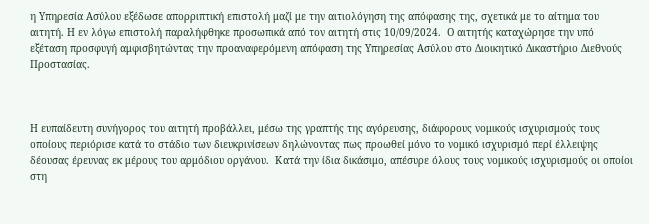η Υπηρεσία Ασύλου εξέδωσε απορριπτική επιστολή μαζί με την αιτιολόγηση της απόφασης της, σχετικά με το αίτημα του αιτητή. Η εν λόγω επιστολή παραλήφθηκε προσωπικά από τον αιτητή στις 10/09/2024.  Ο αιτητής καταχώρησε την υπό εξέταση προσφυγή αμφισβητώντας την προαναφερόμενη απόφαση της Υπηρεσίας Ασύλου στο Διοικητικό Δικαστήριο Διεθνούς Προστασίας.



Η ευπαίδευτη συνήγορος του αιτητή προβάλλει, μέσω της γραπτής της αγόρευσης, διάφορους νομικούς ισχυρισμούς τους οποίους περιόρισε κατά το στάδιο των διευκρινίσεων δηλώνοντας πως προωθεί μόνο το νομικό ισχυρισμό περί έλλειψης δέουσας έρευνας εκ μέρους του αρμόδιου οργάνου.  Κατά την ίδια δικάσιμο, απέσυρε όλους τους νομικούς ισχυρισμούς οι οποίοι στη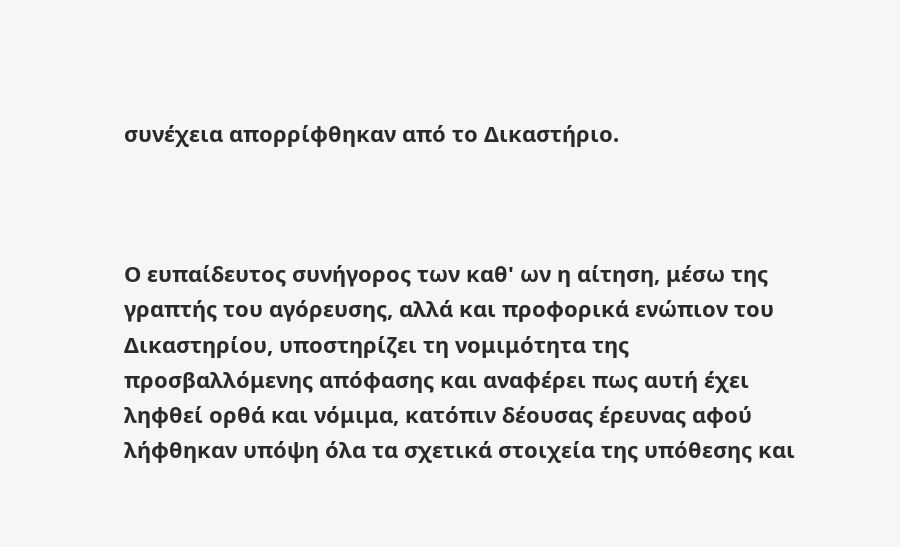συνέχεια απορρίφθηκαν από το Δικαστήριο.



Ο ευπαίδευτος συνήγορος των καθ' ων η αίτηση, μέσω της γραπτής του αγόρευσης, αλλά και προφορικά ενώπιον του Δικαστηρίου, υποστηρίζει τη νομιμότητα της προσβαλλόμενης απόφασης και αναφέρει πως αυτή έχει ληφθεί ορθά και νόμιμα, κατόπιν δέουσας έρευνας αφού λήφθηκαν υπόψη όλα τα σχετικά στοιχεία της υπόθεσης και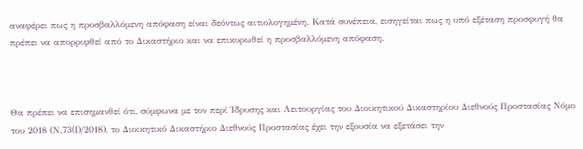αναφέρει πως η προσβαλλόμενη απόφαση είναι δεόντως αιτιολογημένη. Κατά συνέπεια, εισηγείται πως η υπό εξέταση προσφυγή θα πρέπει να απορριφθεί από το Δικαστήριο και να επικυρωθεί η προσβαλλόμενη απόφαση.



Θα πρέπει να επισημανθεί ότι, σύμφωνα με τον περί Ίδρυσης και Λειτουργίας του Διοικητικού Δικαστηρίου Διεθνούς Προστασίας Νόμο του 2018 (Ν.73(Ι)/2018), το Διοικητικό Δικαστήριο Διεθνούς Προστασίας έχει την εξουσία να εξετάσει την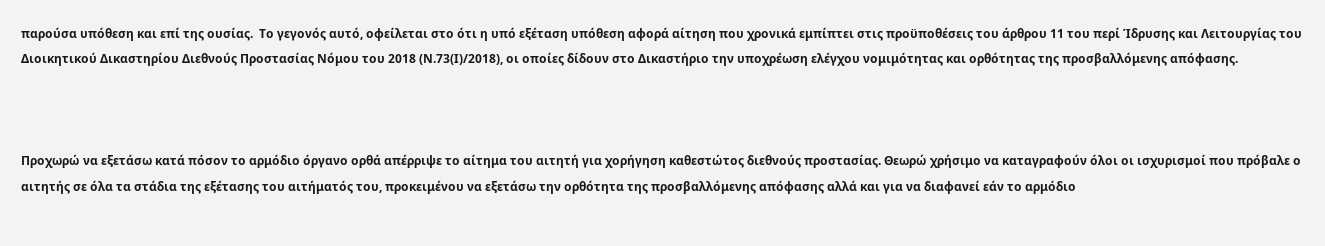παρούσα υπόθεση και επί της ουσίας.  Το γεγονός αυτό, οφείλεται στο ότι η υπό εξέταση υπόθεση αφορά αίτηση που χρονικά εμπίπτει στις προϋποθέσεις του άρθρου 11 του περί Ίδρυσης και Λειτουργίας του Διοικητικού Δικαστηρίου Διεθνούς Προστασίας Νόμου του 2018 (Ν.73(Ι)/2018), οι οποίες δίδουν στο Δικαστήριο την υποχρέωση ελέγχου νομιμότητας και ορθότητας της προσβαλλόμενης απόφασης.



Προχωρώ να εξετάσω κατά πόσον το αρμόδιο όργανο ορθά απέρριψε το αίτημα του αιτητή για χορήγηση καθεστώτος διεθνούς προστασίας. Θεωρώ χρήσιμο να καταγραφούν όλοι οι ισχυρισμοί που πρόβαλε ο αιτητής σε όλα τα στάδια της εξέτασης του αιτήματός του, προκειμένου να εξετάσω την ορθότητα της προσβαλλόμενης απόφασης αλλά και για να διαφανεί εάν το αρμόδιο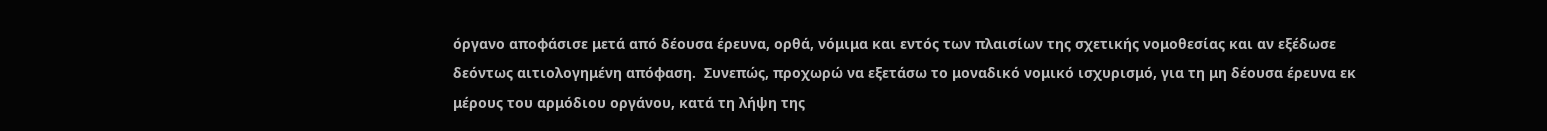όργανο αποφάσισε μετά από δέουσα έρευνα, ορθά, νόμιμα και εντός των πλαισίων της σχετικής νομοθεσίας και αν εξέδωσε δεόντως αιτιολογημένη απόφαση.  Συνεπώς, προχωρώ να εξετάσω το μοναδικό νομικό ισχυρισμό, για τη μη δέουσα έρευνα εκ μέρους του αρμόδιου οργάνου, κατά τη λήψη της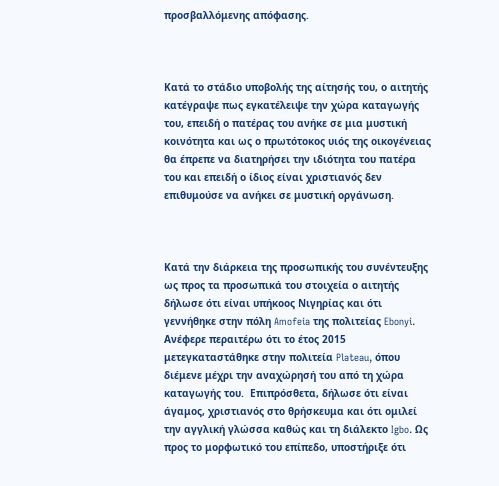προσβαλλόμενης απόφασης.



Κατά το στάδιο υποβολής της αίτησής του, ο αιτητής κατέγραψε πως εγκατέλειψε την χώρα καταγωγής του, επειδή ο πατέρας του ανήκε σε μια μυστική κοινότητα και ως ο πρωτότοκος υιός της οικογένειας θα έπρεπε να διατηρήσει την ιδιότητα του πατέρα του και επειδή ο ίδιος είναι χριστιανός δεν επιθυμούσε να ανήκει σε μυστική οργάνωση.



Κατά την διάρκεια της προσωπικής του συνέντευξης ως προς τα προσωπικά του στοιχεία ο αιτητής δήλωσε ότι είναι υπήκοος Νιγηρίας και ότι γεννήθηκε στην πόλη Amofeia της πολιτείας Ebonyi. Ανέφερε περαιτέρω ότι το έτος 2015 μετεγκαταστάθηκε στην πολιτεία Plateau, όπου διέμενε μέχρι την αναχώρησή του από τη χώρα καταγωγής του.  Επιπρόσθετα, δήλωσε ότι είναι άγαμος, χριστιανός στο θρήσκευμα και ότι ομιλεί την αγγλική γλώσσα καθώς και τη διάλεκτο Igbo. Ως προς το μορφωτικό του επίπεδο, υποστήριξε ότι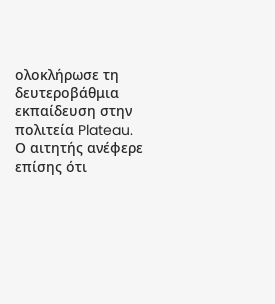ολοκλήρωσε τη δευτεροβάθμια εκπαίδευση στην πολιτεία Plateau.  Ο αιτητής ανέφερε επίσης ότι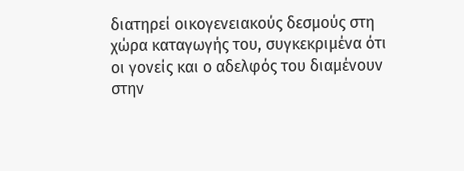διατηρεί οικογενειακούς δεσμούς στη χώρα καταγωγής του, συγκεκριμένα ότι οι γονείς και ο αδελφός του διαμένουν στην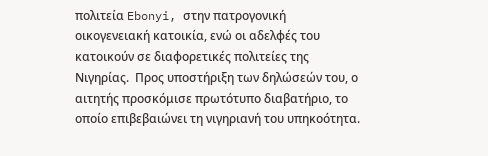πολιτεία Ebonyi, στην πατρογονική οικογενειακή κατοικία, ενώ οι αδελφές του κατοικούν σε διαφορετικές πολιτείες της Νιγηρίας.  Προς υποστήριξη των δηλώσεών του, ο αιτητής προσκόμισε πρωτότυπο διαβατήριο, το οποίο επιβεβαιώνει τη νιγηριανή του υπηκοότητα.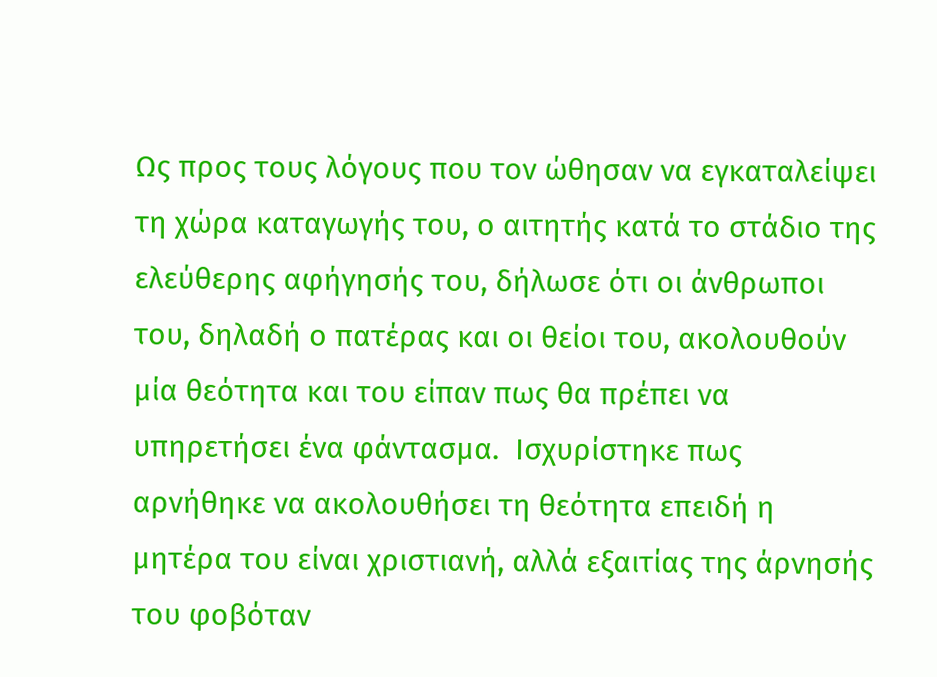Ως προς τους λόγους που τον ώθησαν να εγκαταλείψει τη χώρα καταγωγής του, ο αιτητής κατά το στάδιο της ελεύθερης αφήγησής του, δήλωσε ότι οι άνθρωποι του, δηλαδή ο πατέρας και οι θείοι του, ακολουθούν μία θεότητα και του είπαν πως θα πρέπει να υπηρετήσει ένα φάντασμα.  Ισχυρίστηκε πως αρνήθηκε να ακολουθήσει τη θεότητα επειδή η μητέρα του είναι χριστιανή, αλλά εξαιτίας της άρνησής του φοβόταν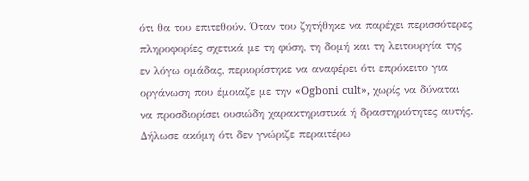ότι θα του επιτεθούν. Όταν του ζητήθηκε να παρέχει περισσότερες πληροφορίες σχετικά με τη φύση, τη δομή και τη λειτουργία της εν λόγω ομάδας, περιορίστηκε να αναφέρει ότι επρόκειτο για οργάνωση που έμοιαζε με την «Ogboni cult», χωρίς να δύναται να προσδιορίσει ουσιώδη χαρακτηριστικά ή δραστηριότητες αυτής. Δήλωσε ακόμη ότι δεν γνώριζε περαιτέρω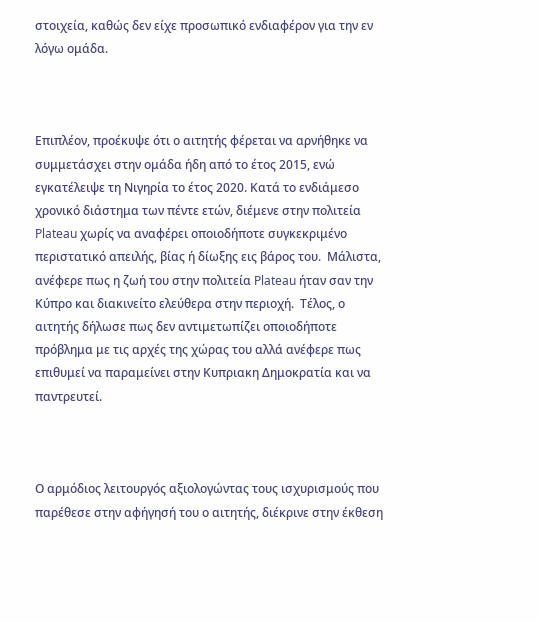στοιχεία, καθώς δεν είχε προσωπικό ενδιαφέρον για την εν λόγω ομάδα.



Επιπλέον, προέκυψε ότι ο αιτητής φέρεται να αρνήθηκε να συμμετάσχει στην ομάδα ήδη από το έτος 2015, ενώ εγκατέλειψε τη Νιγηρία το έτος 2020. Κατά το ενδιάμεσο χρονικό διάστημα των πέντε ετών, διέμενε στην πολιτεία Plateau χωρίς να αναφέρει οποιοδήποτε συγκεκριμένο περιστατικό απειλής, βίας ή δίωξης εις βάρος του.  Μάλιστα, ανέφερε πως η ζωή του στην πολιτεία Plateau ήταν σαν την Κύπρο και διακινείτο ελεύθερα στην περιοχή.  Τέλος, ο αιτητής δήλωσε πως δεν αντιμετωπίζει οποιοδήποτε πρόβλημα με τις αρχές της χώρας του αλλά ανέφερε πως επιθυμεί να παραμείνει στην Κυπριακη Δημοκρατία και να παντρευτεί.



Ο αρμόδιος λειτουργός αξιολογώντας τους ισχυρισμούς που παρέθεσε στην αφήγησή του ο αιτητής, διέκρινε στην έκθεση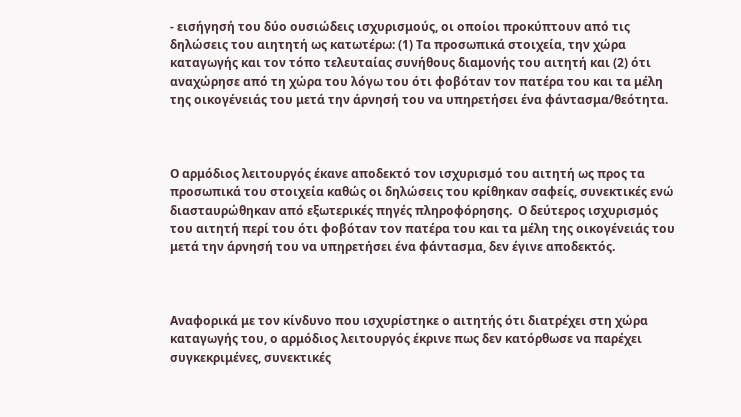- εισήγησή του δύο ουσιώδεις ισχυρισμούς, οι οποίοι προκύπτουν από τις δηλώσεις του αιητητή ως κατωτέρω: (1) Τα προσωπικά στοιχεία, την χώρα καταγωγής και τον τόπο τελευταίας συνήθους διαμονής του αιτητή και (2) ότι αναχώρησε από τη χώρα του λόγω του ότι φοβόταν τον πατέρα του και τα μέλη της οικογένειάς του μετά την άρνησή του να υπηρετήσει ένα φάντασμα/θεότητα.



Ο αρμόδιος λειτουργός έκανε αποδεκτό τον ισχυρισμό του αιτητή ως προς τα προσωπικά του στοιχεία καθώς οι δηλώσεις του κρίθηκαν σαφείς, συνεκτικές ενώ διασταυρώθηκαν από εξωτερικές πηγές πληροφόρησης.  Ο δεύτερος ισχυρισμός του αιτητή περί του ότι φοβόταν τον πατέρα του και τα μέλη της οικογένειάς του μετά την άρνησή του να υπηρετήσει ένα φάντασμα, δεν έγινε αποδεκτός.



Αναφορικά με τον κίνδυνο που ισχυρίστηκε ο αιτητής ότι διατρέχει στη χώρα καταγωγής του, ο αρμόδιος λειτουργός έκρινε πως δεν κατόρθωσε να παρέχει συγκεκριμένες, συνεκτικές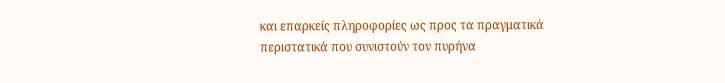και επαρκείς πληροφορίες ως προς τα πραγματικά περιστατικά που συνιστούν τον πυρήνα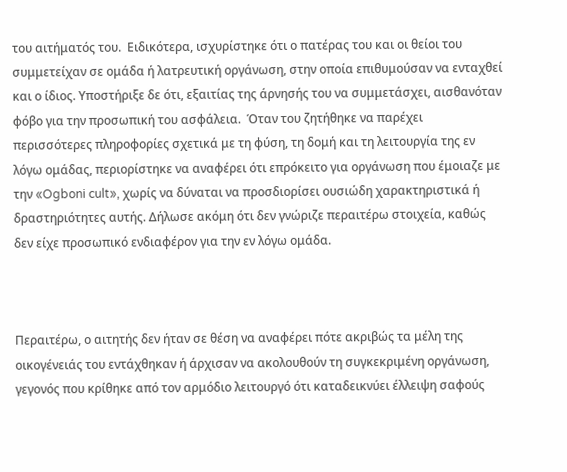του αιτήματός του.  Ειδικότερα, ισχυρίστηκε ότι ο πατέρας του και οι θείοι του συμμετείχαν σε ομάδα ή λατρευτική οργάνωση, στην οποία επιθυμούσαν να ενταχθεί και ο ίδιος. Υποστήριξε δε ότι, εξαιτίας της άρνησής του να συμμετάσχει, αισθανόταν φόβο για την προσωπική του ασφάλεια.  Όταν του ζητήθηκε να παρέχει περισσότερες πληροφορίες σχετικά με τη φύση, τη δομή και τη λειτουργία της εν λόγω ομάδας, περιορίστηκε να αναφέρει ότι επρόκειτο για οργάνωση που έμοιαζε με την «Ogboni cult», χωρίς να δύναται να προσδιορίσει ουσιώδη χαρακτηριστικά ή δραστηριότητες αυτής. Δήλωσε ακόμη ότι δεν γνώριζε περαιτέρω στοιχεία, καθώς δεν είχε προσωπικό ενδιαφέρον για την εν λόγω ομάδα.



Περαιτέρω, ο αιτητής δεν ήταν σε θέση να αναφέρει πότε ακριβώς τα μέλη της οικογένειάς του εντάχθηκαν ή άρχισαν να ακολουθούν τη συγκεκριμένη οργάνωση, γεγονός που κρίθηκε από τον αρμόδιο λειτουργό ότι καταδεικνύει έλλειψη σαφούς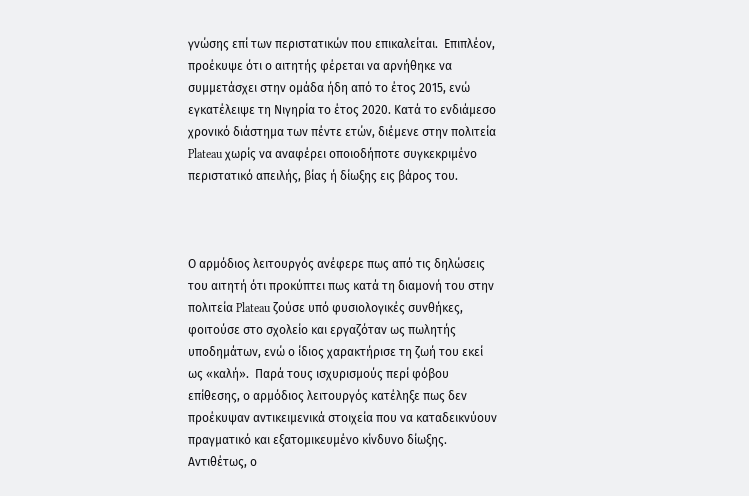γνώσης επί των περιστατικών που επικαλείται.  Επιπλέον, προέκυψε ότι ο αιτητής φέρεται να αρνήθηκε να συμμετάσχει στην ομάδα ήδη από το έτος 2015, ενώ εγκατέλειψε τη Νιγηρία το έτος 2020. Κατά το ενδιάμεσο χρονικό διάστημα των πέντε ετών, διέμενε στην πολιτεία Plateau χωρίς να αναφέρει οποιοδήποτε συγκεκριμένο περιστατικό απειλής, βίας ή δίωξης εις βάρος του.



Ο αρμόδιος λειτουργός ανέφερε πως από τις δηλώσεις του αιτητή ότι προκύπτει πως κατά τη διαμονή του στην πολιτεία Plateau ζούσε υπό φυσιολογικές συνθήκες, φοιτούσε στο σχολείο και εργαζόταν ως πωλητής υποδημάτων, ενώ ο ίδιος χαρακτήρισε τη ζωή του εκεί ως «καλή».  Παρά τους ισχυρισμούς περί φόβου επίθεσης, ο αρμόδιος λειτουργός κατέληξε πως δεν προέκυψαν αντικειμενικά στοιχεία που να καταδεικνύουν πραγματικό και εξατομικευμένο κίνδυνο δίωξης. Αντιθέτως, ο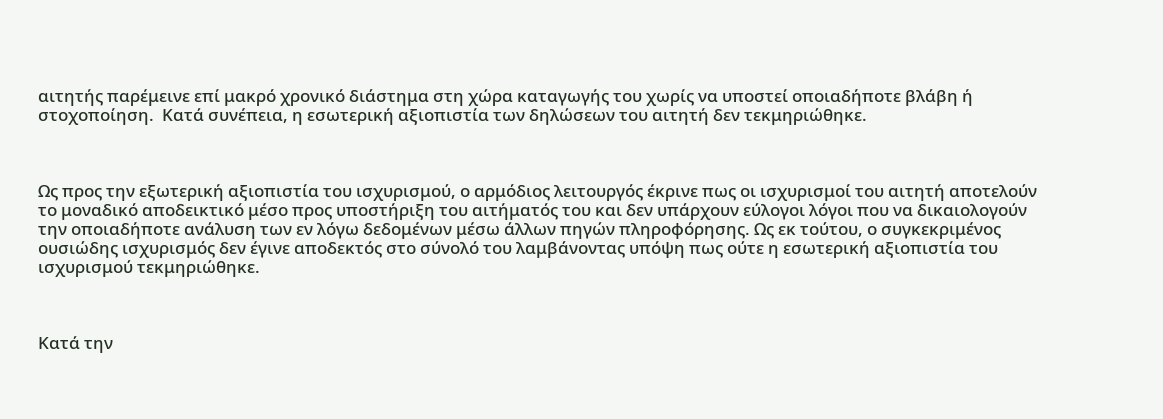αιτητής παρέμεινε επί μακρό χρονικό διάστημα στη χώρα καταγωγής του χωρίς να υποστεί οποιαδήποτε βλάβη ή στοχοποίηση.  Κατά συνέπεια, η εσωτερική αξιοπιστία των δηλώσεων του αιτητή δεν τεκμηριώθηκε.



Ως προς την εξωτερική αξιοπιστία του ισχυρισμού, ο αρμόδιος λειτουργός έκρινε πως οι ισχυρισμοί του αιτητή αποτελούν το μοναδικό αποδεικτικό μέσο προς υποστήριξη του αιτήματός του και δεν υπάρχουν εύλογοι λόγοι που να δικαιολογούν την οποιαδήποτε ανάλυση των εν λόγω δεδομένων μέσω άλλων πηγών πληροφόρησης. Ως εκ τούτου, ο συγκεκριμένος ουσιώδης ισχυρισμός δεν έγινε αποδεκτός στο σύνολό του λαμβάνοντας υπόψη πως ούτε η εσωτερική αξιοπιστία του ισχυρισμού τεκμηριώθηκε.



Κατά την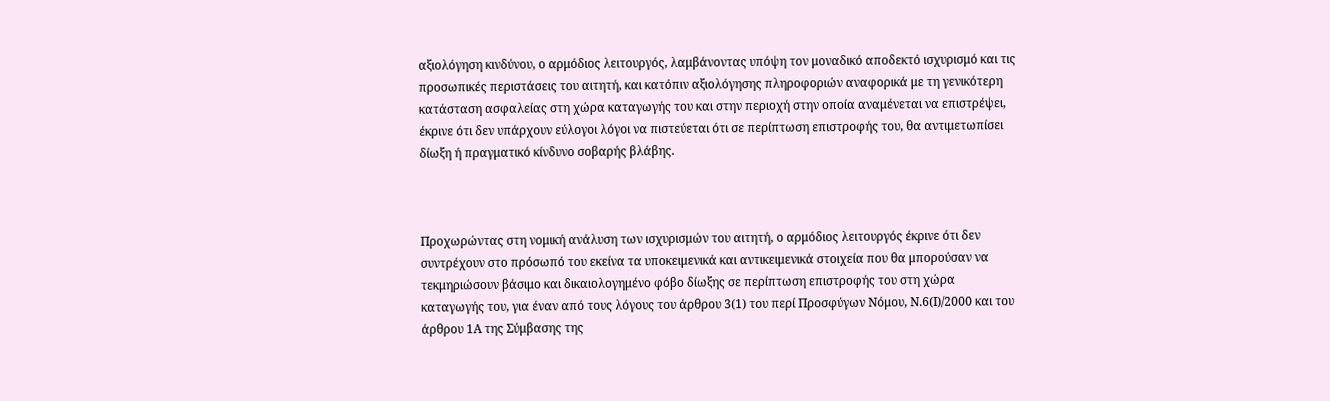αξιολόγηση κινδύνου, ο αρμόδιος λειτουργός, λαμβάνοντας υπόψη τον μοναδικό αποδεκτό ισχυρισμό και τις προσωπικές περιστάσεις του αιτητή, και κατόπιν αξιολόγησης πληροφοριών αναφορικά με τη γενικότερη κατάσταση ασφαλείας στη χώρα καταγωγής του και στην περιοχή στην οποία αναμένεται να επιστρέψει, έκρινε ότι δεν υπάρχουν εύλογοι λόγοι να πιστεύεται ότι σε περίπτωση επιστροφής του, θα αντιμετωπίσει δίωξη ή πραγματικό κίνδυνο σοβαρής βλάβης.



Προχωρώντας στη νομική ανάλυση των ισχυρισμών του αιτητή, ο αρμόδιος λειτουργός έκρινε ότι δεν συντρέχουν στο πρόσωπό του εκείνα τα υποκειμενικά και αντικειμενικά στοιχεία που θα μπορούσαν να τεκμηριώσουν βάσιμο και δικαιολογημένο φόβο δίωξης σε περίπτωση επιστροφής του στη χώρα καταγωγής του, για έναν από τους λόγους του άρθρου 3(1) του περί Προσφύγων Νόμου, Ν.6(Ι)/2000 και του άρθρου 1Α της Σύμβασης της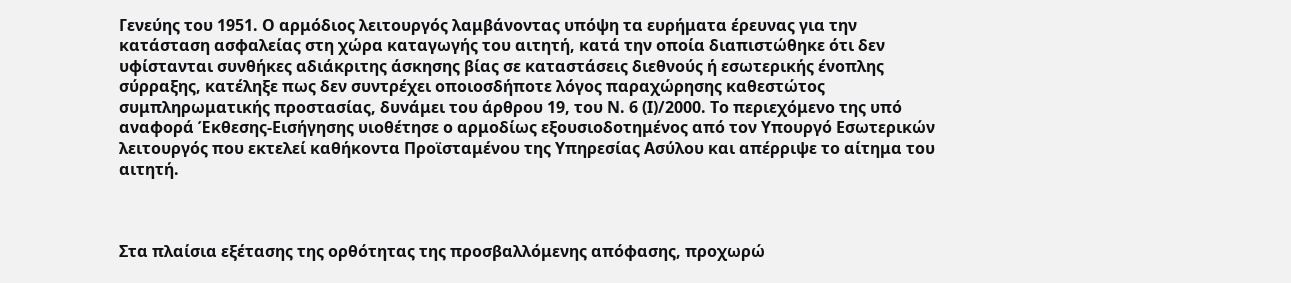Γενεύης του 1951. Ο αρμόδιος λειτουργός λαμβάνοντας υπόψη τα ευρήματα έρευνας για την κατάσταση ασφαλείας στη χώρα καταγωγής του αιτητή, κατά την οποία διαπιστώθηκε ότι δεν υφίστανται συνθήκες αδιάκριτης άσκησης βίας σε καταστάσεις διεθνούς ή εσωτερικής ένοπλης σύρραξης, κατέληξε πως δεν συντρέχει οποιοσδήποτε λόγος παραχώρησης καθεστώτος συμπληρωματικής προστασίας, δυνάμει του άρθρου 19, του Ν. 6 (Ι)/2000. Το περιεχόμενο της υπό αναφορά Έκθεσης-Εισήγησης υιοθέτησε ο αρμοδίως εξουσιοδοτημένος από τον Υπουργό Εσωτερικών λειτουργός που εκτελεί καθήκοντα Προϊσταμένου της Υπηρεσίας Ασύλου και απέρριψε το αίτημα του αιτητή.



Στα πλαίσια εξέτασης της ορθότητας της προσβαλλόμενης απόφασης, προχωρώ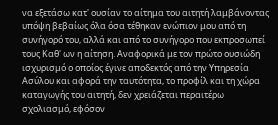να εξετάσω κατ' ουσίαν το αίτημα του αιτητή λαμβάνοντας υπόψη βεβαίως όλα όσα τέθηκαν ενώπιον μου από τη συνήγορό του, αλλά και από το συνήγορο που εκπροσωπεί τους Καθ' ων η αίτηση. Αναφορικά με τον πρώτο ουσιώδη ισχυρισμό ο οποίος έγινε αποδεκτός από την Υπηρεσία Ασύλου και αφορά την ταυτότητα, το προφίλ και τη χώρα καταγωγής του αιτητή, δεν χρειάζεται περαιτέρω σχολιασμό, εφόσον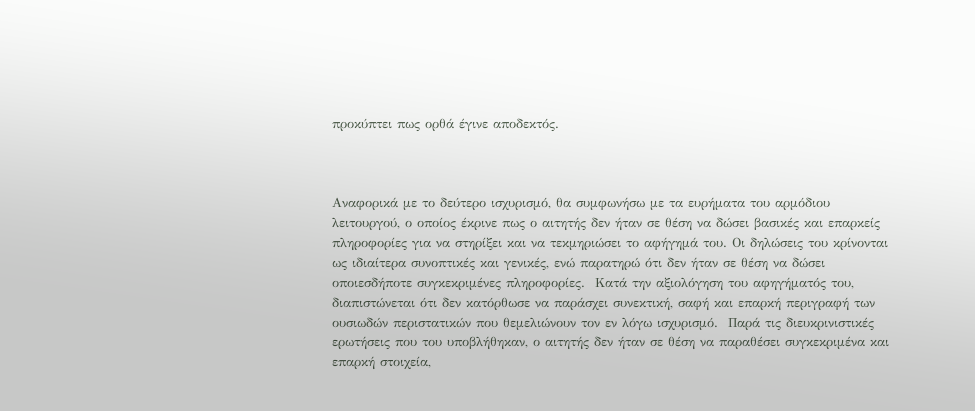προκύπτει πως ορθά έγινε αποδεκτός.



Αναφορικά με το δεύτερο ισχυρισμό, θα συμφωνήσω με τα ευρήματα του αρμόδιου λειτουργού, ο οποίος έκρινε πως ο αιτητής δεν ήταν σε θέση να δώσει βασικές και επαρκείς πληροφορίες για να στηρίξει και να τεκμηριώσει το αφήγημά του. Οι δηλώσεις του κρίνονται ως ιδιαίτερα συνοπτικές και γενικές, ενώ παρατηρώ ότι δεν ήταν σε θέση να δώσει οποιεσδήποτε συγκεκριμένες πληροφορίες.  Κατά την αξιολόγηση του αφηγήματός του, διαπιστώνεται ότι δεν κατόρθωσε να παράσχει συνεκτική, σαφή και επαρκή περιγραφή των ουσιωδών περιστατικών που θεμελιώνουν τον εν λόγω ισχυρισμό.  Παρά τις διευκρινιστικές ερωτήσεις που του υποβλήθηκαν, ο αιτητής δεν ήταν σε θέση να παραθέσει συγκεκριμένα και επαρκή στοιχεία,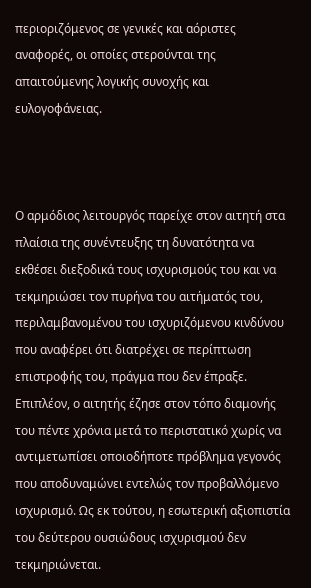περιοριζόμενος σε γενικές και αόριστες αναφορές, οι οποίες στερούνται της απαιτούμενης λογικής συνοχής και ευλογοφάνειας.



Ο αρμόδιος λειτουργός παρείχε στον αιτητή στα πλαίσια της συνέντευξης τη δυνατότητα να εκθέσει διεξοδικά τους ισχυρισμούς του και να τεκμηριώσει τον πυρήνα του αιτήματός του, περιλαμβανομένου του ισχυριζόμενου κινδύνου που αναφέρει ότι διατρέχει σε περίπτωση επιστροφής του, πράγμα που δεν έπραξε.  Επιπλέον, ο αιτητής έζησε στον τόπο διαμονής του πέντε χρόνια μετά το περιστατικό χωρίς να αντιμετωπίσει οποιοδήποτε πρόβλημα γεγονός που αποδυναμώνει εντελώς τον προβαλλόμενο ισχυρισμό. Ως εκ τούτου, η εσωτερική αξιοπιστία του δεύτερου ουσιώδους ισχυρισμού δεν τεκμηριώνεται.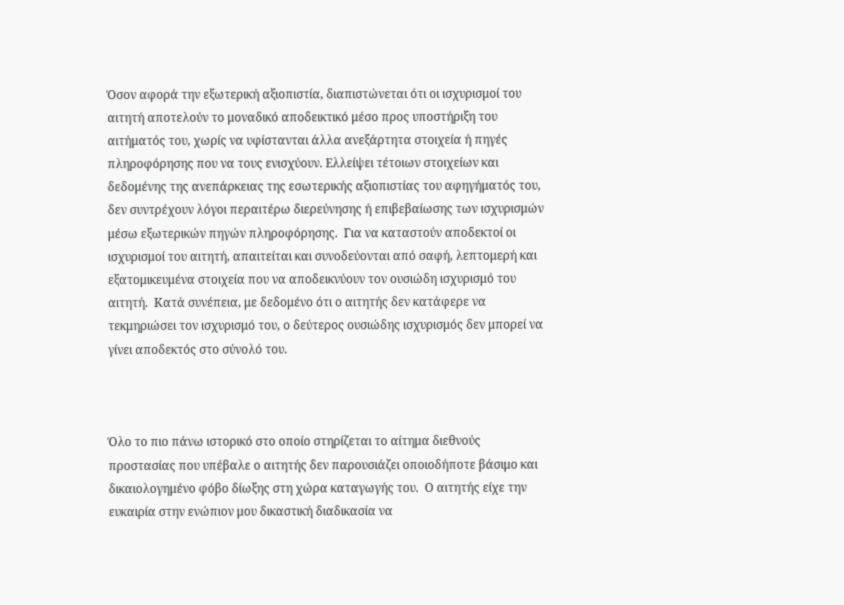Όσον αφορά την εξωτερική αξιοπιστία, διαπιστώνεται ότι οι ισχυρισμοί του αιτητή αποτελούν το μοναδικό αποδεικτικό μέσο προς υποστήριξη του αιτήματός του, χωρίς να υφίστανται άλλα ανεξάρτητα στοιχεία ή πηγές πληροφόρησης που να τους ενισχύουν. Ελλείψει τέτοιων στοιχείων και δεδομένης της ανεπάρκειας της εσωτερικής αξιοπιστίας του αφηγήματός του, δεν συντρέχουν λόγοι περαιτέρω διερεύνησης ή επιβεβαίωσης των ισχυρισμών μέσω εξωτερικών πηγών πληροφόρησης.  Για να καταστούν αποδεκτοί οι ισχυρισμοί του αιτητή, απαιτείται και συνοδεύονται από σαφή, λεπτομερή και εξατομικευμένα στοιχεία που να αποδεικνύουν τον ουσιώδη ισχυρισμό του αιτητή.  Κατά συνέπεια, με δεδομένο ότι ο αιτητής δεν κατάφερε να τεκμηριώσει τον ισχυρισμό του, ο δεύτερος ουσιώδης ισχυρισμός δεν μπορεί να γίνει αποδεκτός στο σύνολό του.



Όλο το πιο πάνω ιστορικό στο οποίο στηρίζεται το αίτημα διεθνούς προστασίας που υπέβαλε ο αιτητής δεν παρουσιάζει οποιοδήποτε βάσιμο και δικαιολογημένο φόβο δίωξης στη χώρα καταγωγής του.  Ο αιτητής είχε την ευκαιρία στην ενώπιον μου δικαστική διαδικασία να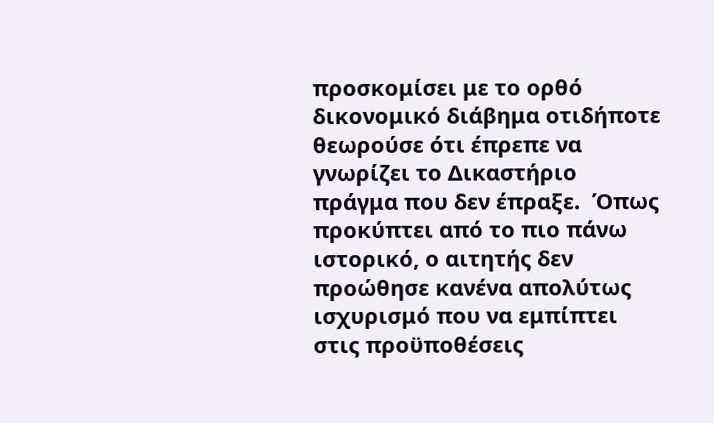προσκομίσει με το ορθό δικονομικό διάβημα οτιδήποτε θεωρούσε ότι έπρεπε να γνωρίζει το Δικαστήριο πράγμα που δεν έπραξε.  Όπως προκύπτει από το πιο πάνω ιστορικό, ο αιτητής δεν προώθησε κανένα απολύτως ισχυρισμό που να εμπίπτει στις προϋποθέσεις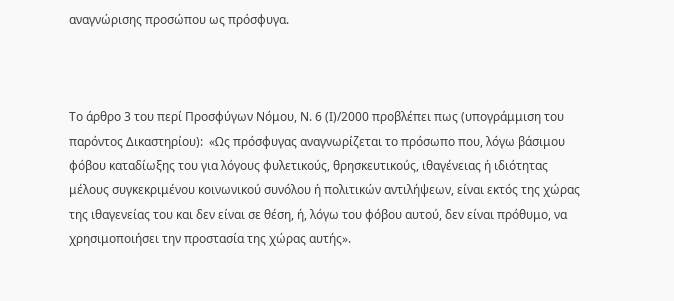αναγνώρισης προσώπου ως πρόσφυγα.



Το άρθρο 3 του περί Προσφύγων Νόμου, Ν. 6 (Ι)/2000 προβλέπει πως (υπογράμμιση του παρόντος Δικαστηρίου):  «Ως πρόσφυγας αναγνωρίζεται το πρόσωπο που, λόγω βάσιμου φόβου καταδίωξης του για λόγους φυλετικούς, θρησκευτικούς, ιθαγένειας ή ιδιότητας μέλους συγκεκριμένου κοινωνικού συνόλου ή πολιτικών αντιλήψεων, είναι εκτός της χώρας της ιθαγενείας του και δεν είναι σε θέση, ή, λόγω του φόβου αυτού, δεν είναι πρόθυμο, να χρησιμοποιήσει την προστασία της χώρας αυτής».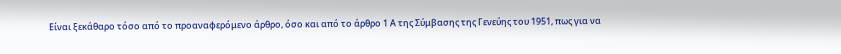Είναι ξεκάθαρο τόσο από το προαναφερόμενο άρθρο, όσο και από το άρθρο 1 Α της Σύμβασης της Γενεύης του 1951, πως για να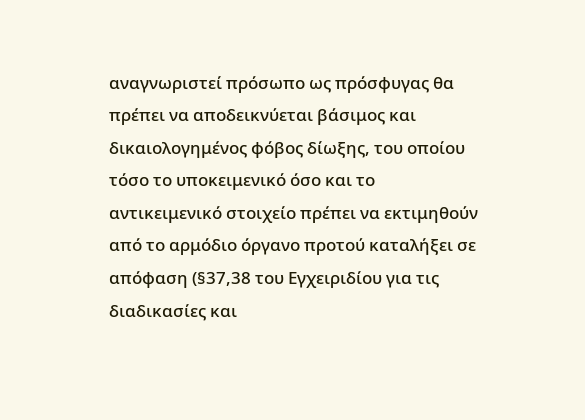αναγνωριστεί πρόσωπο ως πρόσφυγας θα πρέπει να αποδεικνύεται βάσιμος και δικαιολογημένος φόβος δίωξης, του οποίου τόσο το υποκειμενικό όσο και το αντικειμενικό στοιχείο πρέπει να εκτιμηθούν από το αρμόδιο όργανο προτού καταλήξει σε απόφαση (§37,38 του Εγχειριδίου για τις διαδικασίες και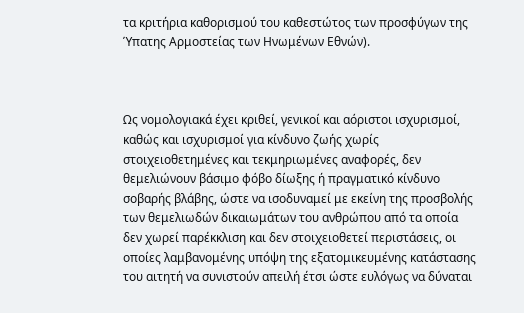τα κριτήρια καθορισμού του καθεστώτος των προσφύγων της Ύπατης Αρμοστείας των Ηνωμένων Εθνών).



Ως νομολογιακά έχει κριθεί, γενικοί και αόριστοι ισχυρισμοί, καθώς και ισχυρισμοί για κίνδυνο ζωής χωρίς στοιχειοθετημένες και τεκμηριωμένες αναφορές, δεν θεμελιώνουν βάσιμο φόβο δίωξης ή πραγματικό κίνδυνο σοβαρής βλάβης, ώστε να ισοδυναμεί με εκείνη της προσβολής των θεμελιωδών δικαιωμάτων του ανθρώπου από τα οποία δεν χωρεί παρέκκλιση και δεν στοιχειοθετεί περιστάσεις, οι οποίες λαμβανομένης υπόψη της εξατομικευμένης κατάστασης του αιτητή να συνιστούν απειλή έτσι ώστε ευλόγως να δύναται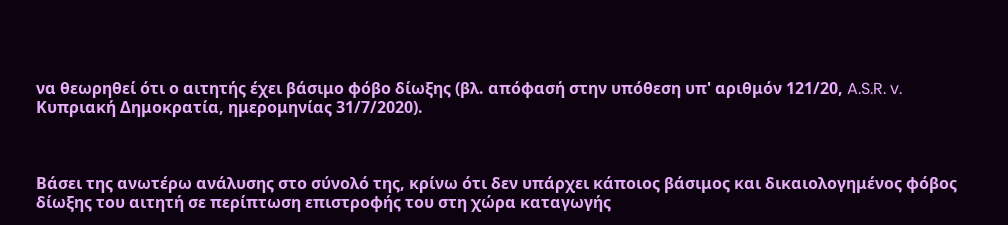να θεωρηθεί ότι ο αιτητής έχει βάσιμο φόβο δίωξης (βλ. απόφασή στην υπόθεση υπ' αριθμόν 121/20, A.S.R. v. Κυπριακή Δημοκρατία, ημερομηνίας 31/7/2020).



Βάσει της ανωτέρω ανάλυσης στο σύνολό της, κρίνω ότι δεν υπάρχει κάποιος βάσιμος και δικαιολογημένος φόβος δίωξης του αιτητή σε περίπτωση επιστροφής του στη χώρα καταγωγής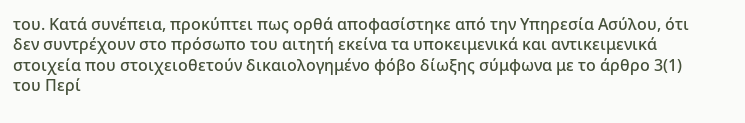του. Κατά συνέπεια, προκύπτει πως ορθά αποφασίστηκε από την Υπηρεσία Ασύλου, ότι δεν συντρέχουν στο πρόσωπο του αιτητή εκείνα τα υποκειμενικά και αντικειμενικά στοιχεία που στοιχειοθετούν δικαιολογημένο φόβο δίωξης σύμφωνα με το άρθρο 3(1) του Περί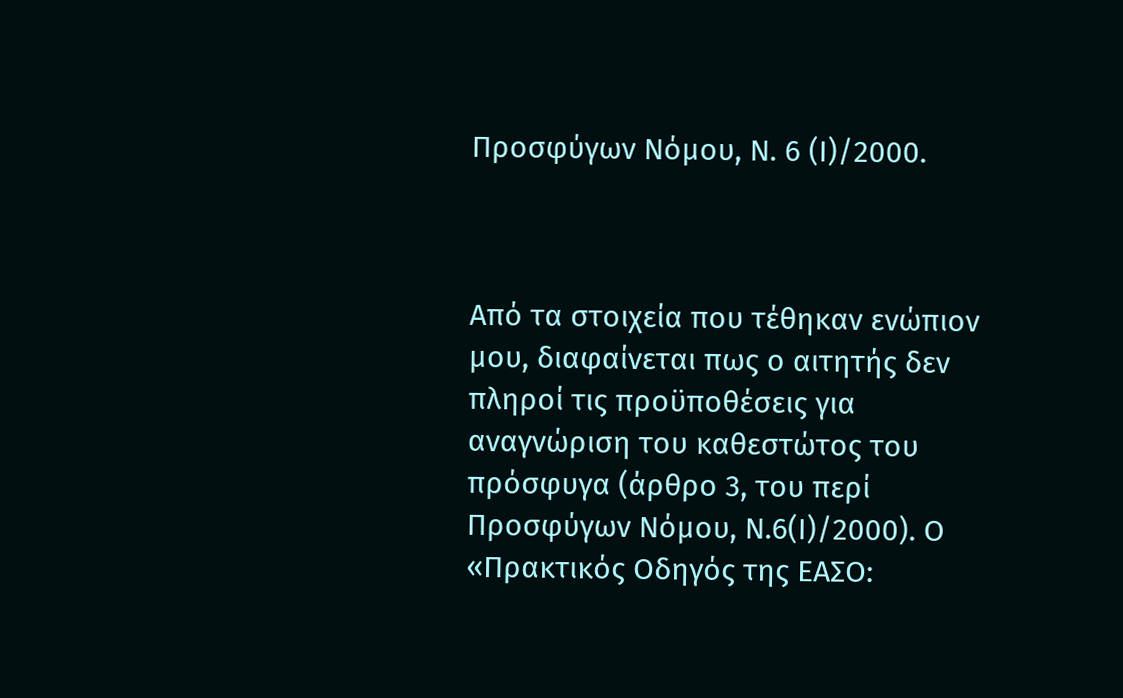Προσφύγων Νόμου, Ν. 6 (Ι)/2000.



Από τα στοιχεία που τέθηκαν ενώπιον μου, διαφαίνεται πως ο αιτητής δεν πληροί τις προϋποθέσεις για αναγνώριση του καθεστώτος του πρόσφυγα (άρθρο 3, του περί Προσφύγων Νόμου, Ν.6(Ι)/2000). Ο «Πρακτικός Οδηγός της ΕΑΣΟ: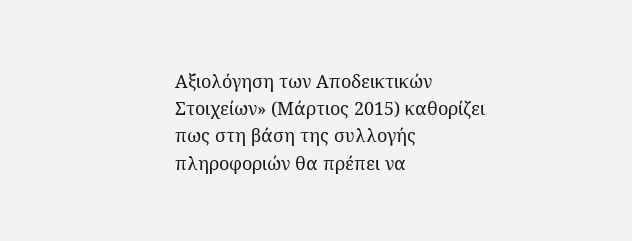Αξιολόγηση των Αποδεικτικών Στοιχείων» (Μάρτιος 2015) καθορίζει πως στη βάση της συλλογής πληροφοριών θα πρέπει να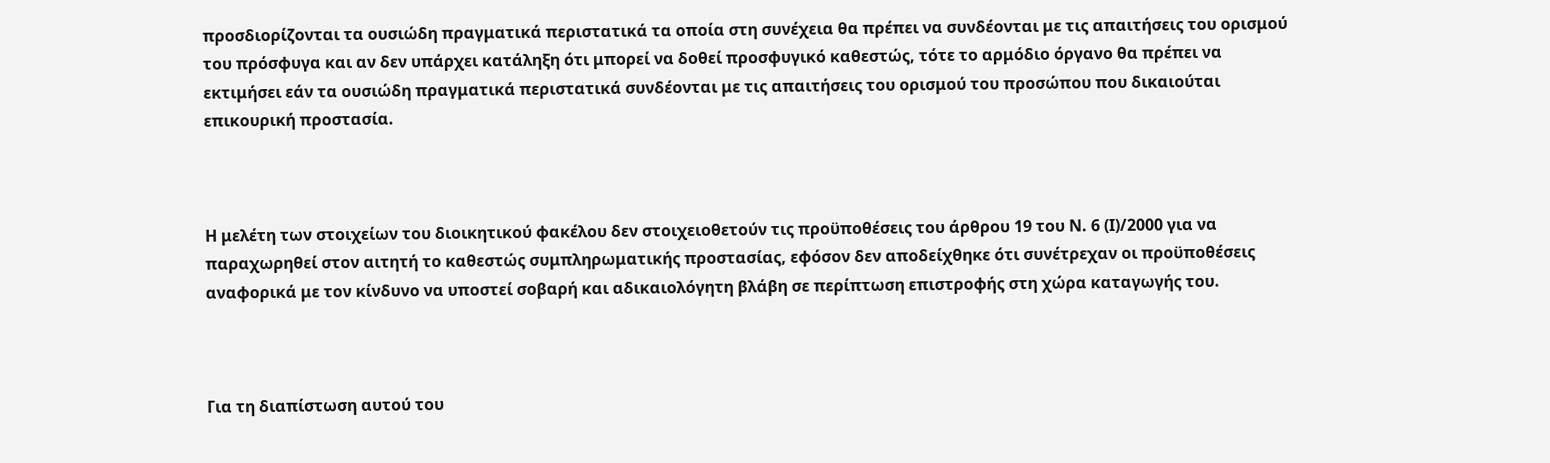προσδιορίζονται τα ουσιώδη πραγματικά περιστατικά τα οποία στη συνέχεια θα πρέπει να συνδέονται με τις απαιτήσεις του ορισμού του πρόσφυγα και αν δεν υπάρχει κατάληξη ότι μπορεί να δοθεί προσφυγικό καθεστώς, τότε το αρμόδιο όργανο θα πρέπει να εκτιμήσει εάν τα ουσιώδη πραγματικά περιστατικά συνδέονται με τις απαιτήσεις του ορισμού του προσώπου που δικαιούται επικουρική προστασία.



Η μελέτη των στοιχείων του διοικητικού φακέλου δεν στοιχειοθετούν τις προϋποθέσεις του άρθρου 19 του Ν. 6 (Ι)/2000 για να παραχωρηθεί στον αιτητή το καθεστώς συμπληρωματικής προστασίας, εφόσον δεν αποδείχθηκε ότι συνέτρεχαν οι προϋποθέσεις αναφορικά με τον κίνδυνο να υποστεί σοβαρή και αδικαιολόγητη βλάβη σε περίπτωση επιστροφής στη χώρα καταγωγής του.



Για τη διαπίστωση αυτού του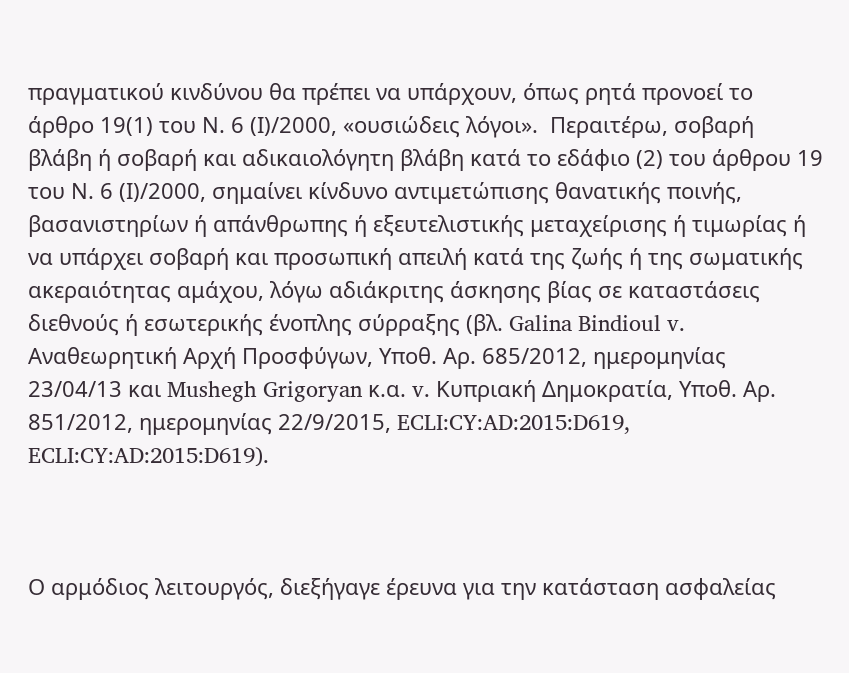πραγματικού κινδύνου θα πρέπει να υπάρχουν, όπως ρητά προνοεί το άρθρο 19(1) του Ν. 6 (Ι)/2000, «ουσιώδεις λόγοι».  Περαιτέρω, σοβαρή βλάβη ή σοβαρή και αδικαιολόγητη βλάβη κατά το εδάφιο (2) του άρθρου 19 του Ν. 6 (Ι)/2000, σημαίνει κίνδυνο αντιμετώπισης θανατικής ποινής, βασανιστηρίων ή απάνθρωπης ή εξευτελιστικής μεταχείρισης ή τιμωρίας ή να υπάρχει σοβαρή και προσωπική απειλή κατά της ζωής ή της σωματικής ακεραιότητας αμάχου, λόγω αδιάκριτης άσκησης βίας σε καταστάσεις διεθνούς ή εσωτερικής ένοπλης σύρραξης (βλ. Galina Bindioul v. Αναθεωρητική Αρχή Προσφύγων, Υποθ. Αρ. 685/2012, ημερομηνίας 23/04/13 και Mushegh Grigoryan κ.α. v. Κυπριακή Δημοκρατία, Υποθ. Αρ. 851/2012, ημερομηνίας 22/9/2015, ECLI:CY:AD:2015:D619, ECLI:CY:AD:2015:D619).



Ο αρμόδιος λειτουργός, διεξήγαγε έρευνα για την κατάσταση ασφαλείας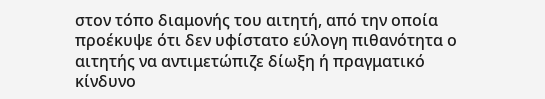στον τόπο διαμονής του αιτητή, από την οποία προέκυψε ότι δεν υφίστατο εύλογη πιθανότητα ο αιτητής να αντιμετώπιζε δίωξη ή πραγματικό κίνδυνο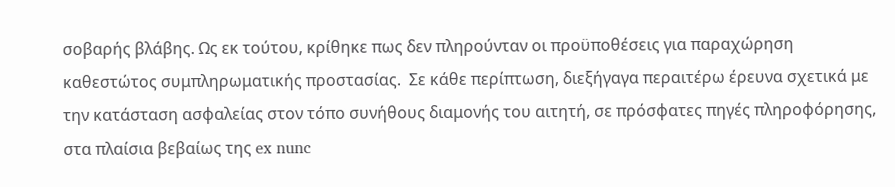σοβαρής βλάβης. Ως εκ τούτου, κρίθηκε πως δεν πληρούνταν οι προϋποθέσεις για παραχώρηση καθεστώτος συμπληρωματικής προστασίας.  Σε κάθε περίπτωση, διεξήγαγα περαιτέρω έρευνα σχετικά με την κατάσταση ασφαλείας στον τόπο συνήθους διαμονής του αιτητή, σε πρόσφατες πηγές πληροφόρησης, στα πλαίσια βεβαίως της ex nunc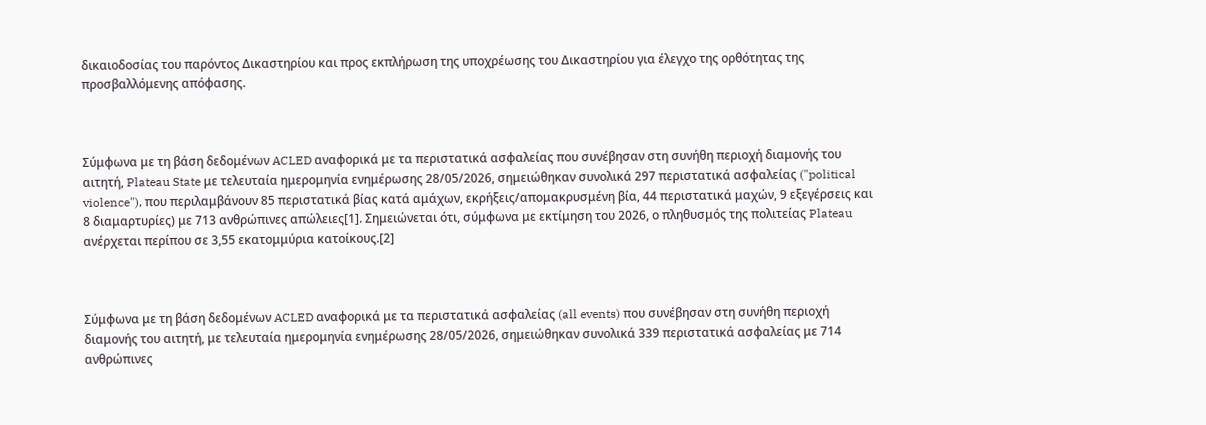δικαιοδοσίας του παρόντος Δικαστηρίου και προς εκπλήρωση της υποχρέωσης του Δικαστηρίου για έλεγχο της ορθότητας της προσβαλλόμενης απόφασης.



Σύμφωνα με τη βάση δεδομένων ACLED αναφορικά με τα περιστατικά ασφαλείας που συνέβησαν στη συνήθη περιοχή διαμονής του αιτητή, Plateau State με τελευταία ημερομηνία ενημέρωσης 28/05/2026, σημειώθηκαν συνολικά 297 περιστατικά ασφαλείας ("political violence"), που περιλαμβάνουν 85 περιστατικά βίας κατά αμάχων, εκρήξεις/απομακρυσμένη βία, 44 περιστατικά μαχών, 9 εξεγέρσεις και 8 διαμαρτυρίες) με 713 ανθρώπινες απώλειες[1]. Σημειώνεται ότι, σύμφωνα με εκτίμηση του 2026, ο πληθυσμός της πολιτείας Plateau ανέρχεται περίπου σε 3,55 εκατομμύρια κατοίκους.[2]



Σύμφωνα με τη βάση δεδομένων ACLED αναφορικά με τα περιστατικά ασφαλείας (all events) που συνέβησαν στη συνήθη περιοχή διαμονής του αιτητή, με τελευταία ημερομηνία ενημέρωσης 28/05/2026, σημειώθηκαν συνολικά 339 περιστατικά ασφαλείας με 714 ανθρώπινες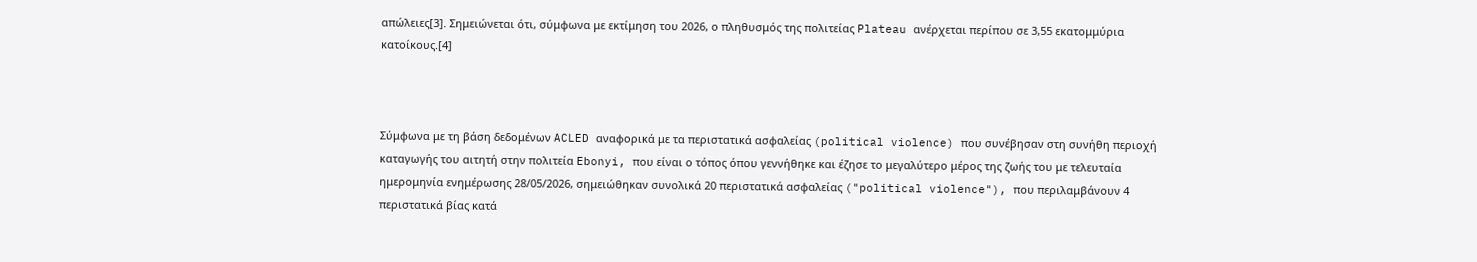απώλειες[3]. Σημειώνεται ότι, σύμφωνα με εκτίμηση του 2026, ο πληθυσμός της πολιτείας Plateau ανέρχεται περίπου σε 3,55 εκατομμύρια κατοίκους.[4]



Σύμφωνα με τη βάση δεδομένων ACLED αναφορικά με τα περιστατικά ασφαλείας (political violence) που συνέβησαν στη συνήθη περιοχή καταγωγής του αιτητή στην πολιτεία Ebonyi, που είναι ο τόπος όπου γεννήθηκε και έζησε το μεγαλύτερο μέρος της ζωής του με τελευταία ημερομηνία ενημέρωσης 28/05/2026, σημειώθηκαν συνολικά 20 περιστατικά ασφαλείας ("political violence"), που περιλαμβάνουν 4 περιστατικά βίας κατά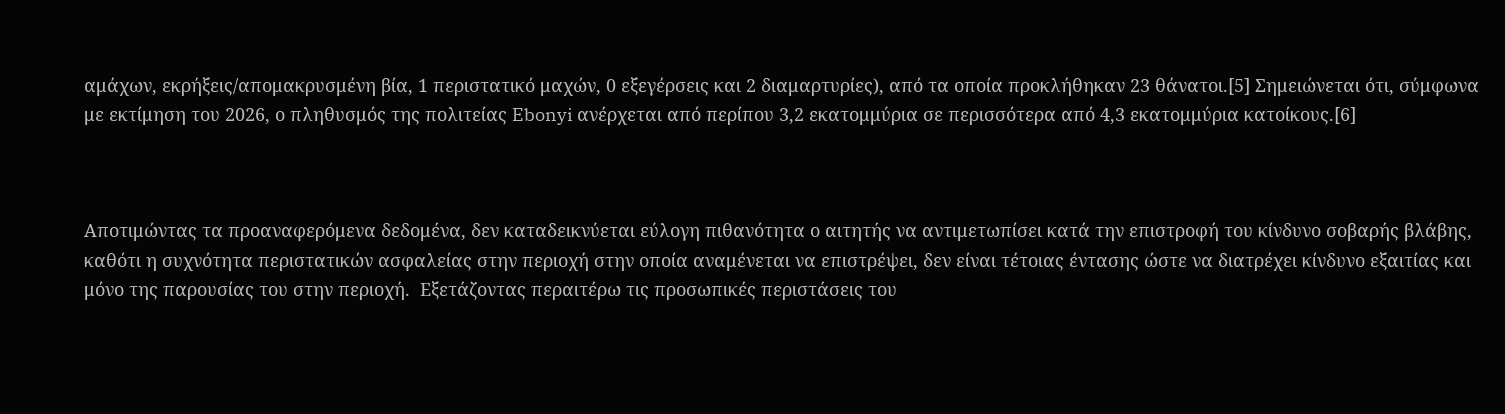αμάχων, εκρήξεις/απομακρυσμένη βία, 1 περιστατικό μαχών, 0 εξεγέρσεις και 2 διαμαρτυρίες), από τα οποία προκλήθηκαν 23 θάνατοι.[5] Σημειώνεται ότι, σύμφωνα με εκτίμηση του 2026, ο πληθυσμός της πολιτείας Ebonyi ανέρχεται από περίπου 3,2 εκατομμύρια σε περισσότερα από 4,3 εκατομμύρια κατοίκους.[6]



Αποτιμώντας τα προαναφερόμενα δεδομένα, δεν καταδεικνύεται εύλογη πιθανότητα ο αιτητής να αντιμετωπίσει κατά την επιστροφή του κίνδυνο σοβαρής βλάβης, καθότι η συχνότητα περιστατικών ασφαλείας στην περιοχή στην οποία αναμένεται να επιστρέψει, δεν είναι τέτοιας έντασης ώστε να διατρέχει κίνδυνο εξαιτίας και μόνο της παρουσίας του στην περιοχή.  Εξετάζοντας περαιτέρω τις προσωπικές περιστάσεις του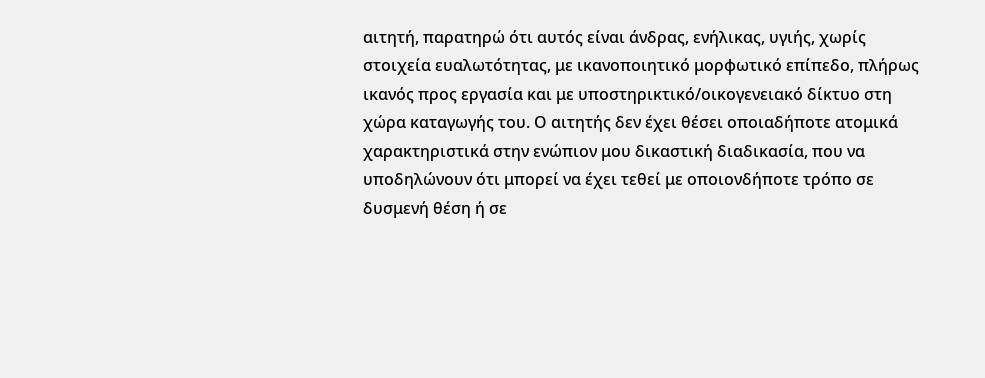αιτητή, παρατηρώ ότι αυτός είναι άνδρας, ενήλικας, υγιής, χωρίς στοιχεία ευαλωτότητας, με ικανοποιητικό μορφωτικό επίπεδο, πλήρως ικανός προς εργασία και με υποστηρικτικό/οικογενειακό δίκτυο στη χώρα καταγωγής του. Ο αιτητής δεν έχει θέσει οποιαδήποτε ατομικά χαρακτηριστικά στην ενώπιον μου δικαστική διαδικασία, που να υποδηλώνουν ότι μπορεί να έχει τεθεί με οποιονδήποτε τρόπο σε δυσμενή θέση ή σε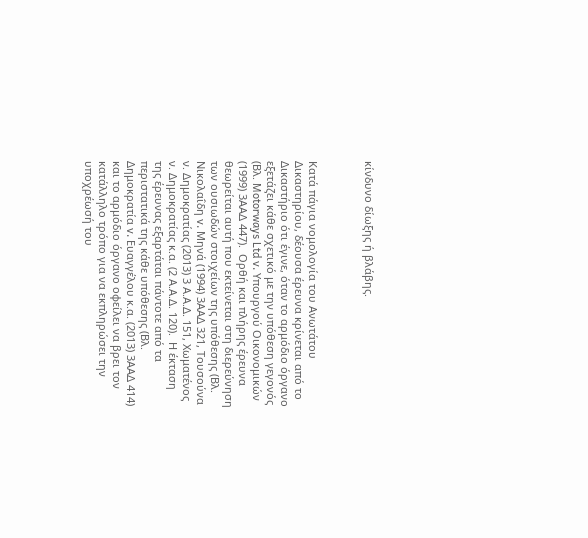κίνδυνο δίωξης ή βλάβης.



Κατά πάγια νομολογία του Ανωτάτου Δικαστηρίου, δέουσα έρευνα κρίνεται από το Δικαστήριο ότι έγινε, όταν το αρμόδιο όργανο εξετάζει κάθε σχετικό με την υπόθεση γεγονός (Βλ. Motorways Ltd v. Υπουργού Οικονομικών (1999) 3ΑΑΔ 447).  Ορθή και πλήρης έρευνα θεωρείται αυτή που εκτείνεται στη διερεύνηση των ουσιωδών στοιχείων της υπόθεσης (Βλ. Νικολαΐδη v. Μηνά (1994) 3ΑΑΔ 321, Τουσούνα ν. Δημοκρατίας (2013) 3 Α.Α.Δ. 151, Χωματένος ν. Δημοκρατίας κ.α. (2 Α.Α.Δ. 120).  Η έκταση της έρευνας εξαρτάται πάντοτε από τα περιστατικά της κάθε υπόθεσης (Βλ. Δημοκρατία v. Ευαγγέλου κ.α. (2013) 3ΑΑΔ 414) και το αρμόδιο όργανο οφείλει να βρει τον κατάλληλο τρόπο για να εκπληρώσει την υποχρέωσή του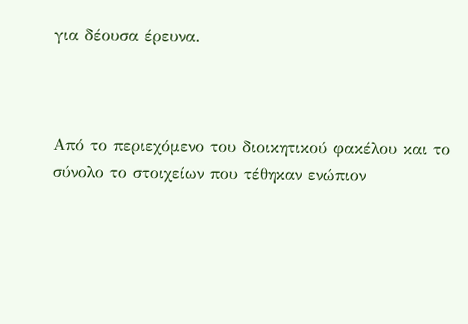για δέουσα έρευνα.



Από το περιεχόμενο του διοικητικού φακέλου και το σύνολο το στοιχείων που τέθηκαν ενώπιον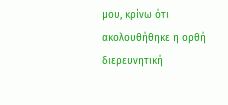μου, κρίνω ότι ακολουθήθηκε η ορθή διερευνητική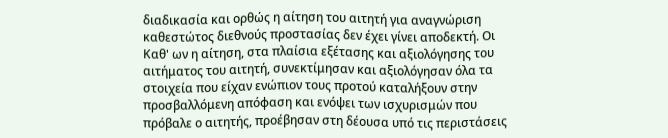διαδικασία και ορθώς η αίτηση του αιτητή για αναγνώριση καθεστώτος διεθνούς προστασίας δεν έχει γίνει αποδεκτή. Οι Καθ' ων η αίτηση, στα πλαίσια εξέτασης και αξιολόγησης του αιτήματος του αιτητή, συνεκτίμησαν και αξιολόγησαν όλα τα στοιχεία που είχαν ενώπιον τους προτού καταλήξουν στην προσβαλλόμενη απόφαση και ενόψει των ισχυρισμών που πρόβαλε ο αιτητής, προέβησαν στη δέουσα υπό τις περιστάσεις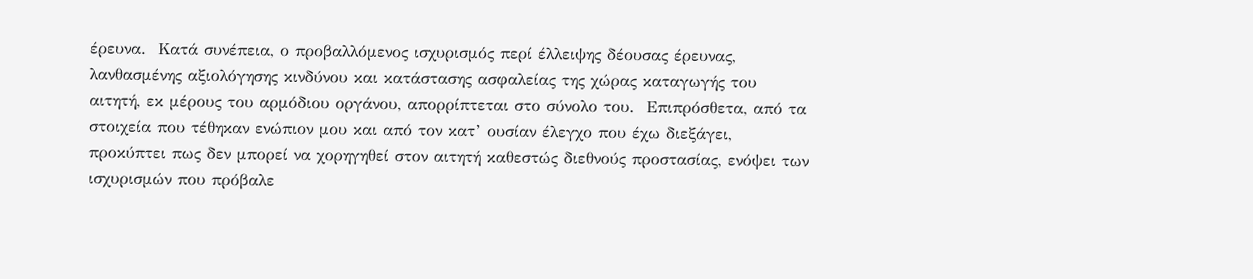έρευνα.  Κατά συνέπεια, ο προβαλλόμενος ισχυρισμός περί έλλειψης δέουσας έρευνας, λανθασμένης αξιολόγησης κινδύνου και κατάστασης ασφαλείας της χώρας καταγωγής του αιτητή, εκ μέρους του αρμόδιου οργάνου, απορρίπτεται στο σύνολο του.  Επιπρόσθετα, από τα στοιχεία που τέθηκαν ενώπιον μου και από τον κατ’ ουσίαν έλεγχο που έχω διεξάγει, προκύπτει πως δεν μπορεί να χορηγηθεί στον αιτητή καθεστώς διεθνούς προστασίας, ενόψει των ισχυρισμών που πρόβαλε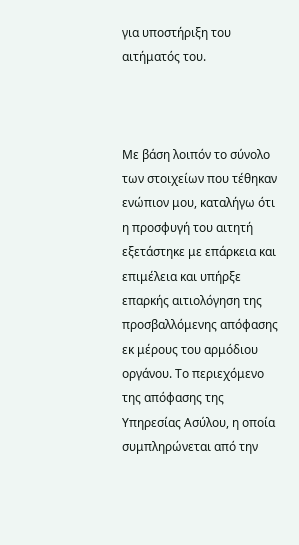για υποστήριξη του αιτήματός του.



Με βάση λοιπόν το σύνολο των στοιχείων που τέθηκαν ενώπιον μου, καταλήγω ότι η προσφυγή του αιτητή εξετάστηκε με επάρκεια και επιμέλεια και υπήρξε επαρκής αιτιολόγηση της προσβαλλόμενης απόφασης εκ μέρους του αρμόδιου οργάνου. Το περιεχόμενο της απόφασης της Υπηρεσίας Ασύλου, η οποία συμπληρώνεται από την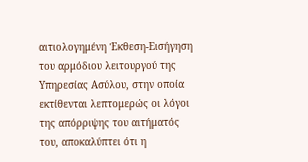αιτιολογημένη Έκθεση-Εισήγηση του αρμόδιου λειτουργού της Υπηρεσίας Ασύλου, στην οποία εκτίθενται λεπτομερώς οι λόγοι της απόρριψης του αιτήματός του, αποκαλύπτει ότι η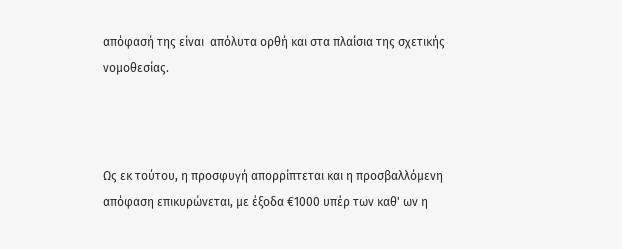απόφασή της είναι  απόλυτα ορθή και στα πλαίσια της σχετικής νομοθεσίας.



Ως εκ τούτου, η προσφυγή απορρίπτεται και η προσβαλλόμενη απόφαση επικυρώνεται, με έξοδα €1000 υπέρ των καθ' ων η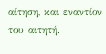αίτηση, και εναντίον του αιτητή.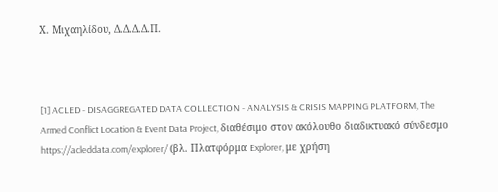Χ. Μιχαηλίδου, Δ.Δ.Δ.Δ.Π.



[1] ACLED - DISAGGREGATED DATA COLLECTION - ANALYSIS & CRISIS MAPPING PLATFORM, The Armed Conflict Location & Event Data Project, διαθέσιμο στον ακόλουθο διαδικτυακό σύνδεσμο https://acleddata.com/explorer/ (βλ. Πλατφόρμα Explorer, με χρήση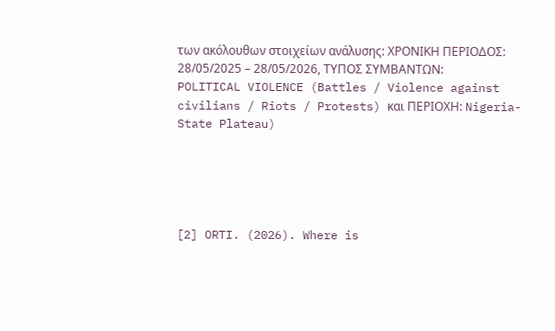των ακόλουθων στοιχείων ανάλυσης: ΧΡΟΝΙΚΗ ΠΕΡΙΟΔΟΣ: 28/05/2025 – 28/05/2026, ΤΥΠΟΣ ΣΥΜΒΑΝΤΩΝ: POLITICAL VIOLENCE (Battles / Violence against civilians / Riots / Protests) και ΠΕΡΙΟΧΗ: Nigeria-State Plateau)





[2] ORTI. (2026). Where is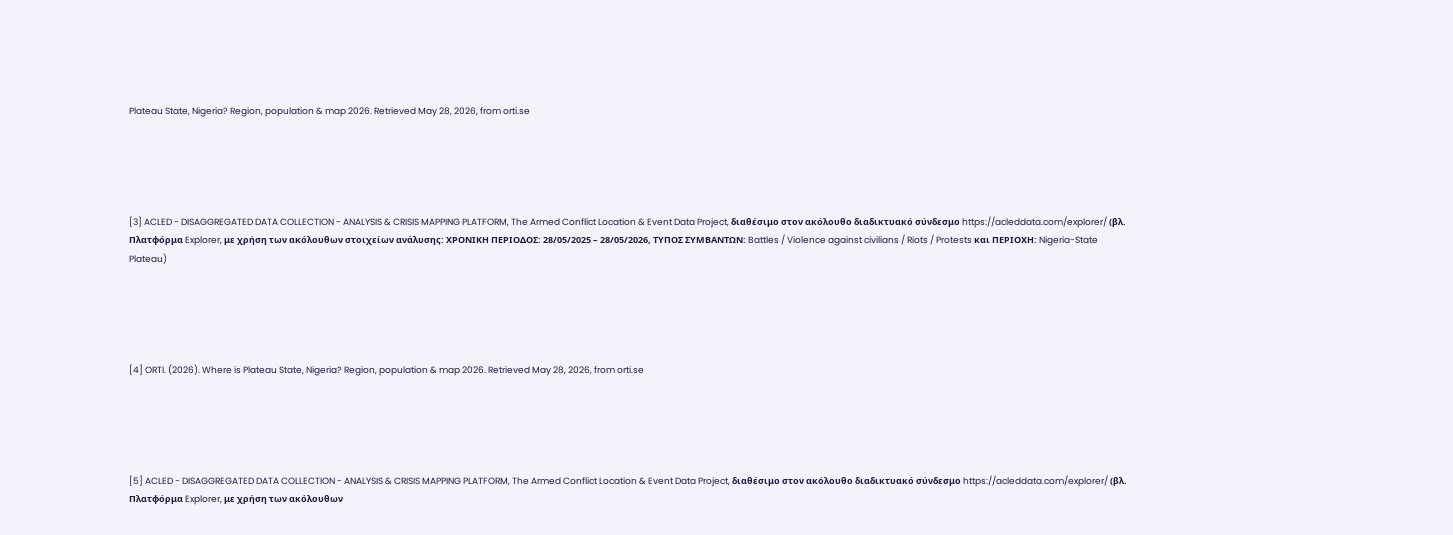Plateau State, Nigeria? Region, population & map 2026. Retrieved May 28, 2026, from orti.se





[3] ACLED - DISAGGREGATED DATA COLLECTION - ANALYSIS & CRISIS MAPPING PLATFORM, The Armed Conflict Location & Event Data Project, διαθέσιμο στον ακόλουθο διαδικτυακό σύνδεσμο https://acleddata.com/explorer/ (βλ. Πλατφόρμα Explorer, με χρήση των ακόλουθων στοιχείων ανάλυσης: ΧΡΟΝΙΚΗ ΠΕΡΙΟΔΟΣ: 28/05/2025 – 28/05/2026, ΤΥΠΟΣ ΣΥΜΒΑΝΤΩΝ: Battles / Violence against civilians / Riots / Protests και ΠΕΡΙΟΧΗ: Nigeria-State Plateau)





[4] ORTI. (2026). Where is Plateau State, Nigeria? Region, population & map 2026. Retrieved May 28, 2026, from orti.se





[5] ACLED - DISAGGREGATED DATA COLLECTION - ANALYSIS & CRISIS MAPPING PLATFORM, The Armed Conflict Location & Event Data Project, διαθέσιμο στον ακόλουθο διαδικτυακό σύνδεσμο https://acleddata.com/explorer/ (βλ. Πλατφόρμα Explorer, με χρήση των ακόλουθων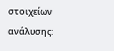στοιχείων ανάλυσης: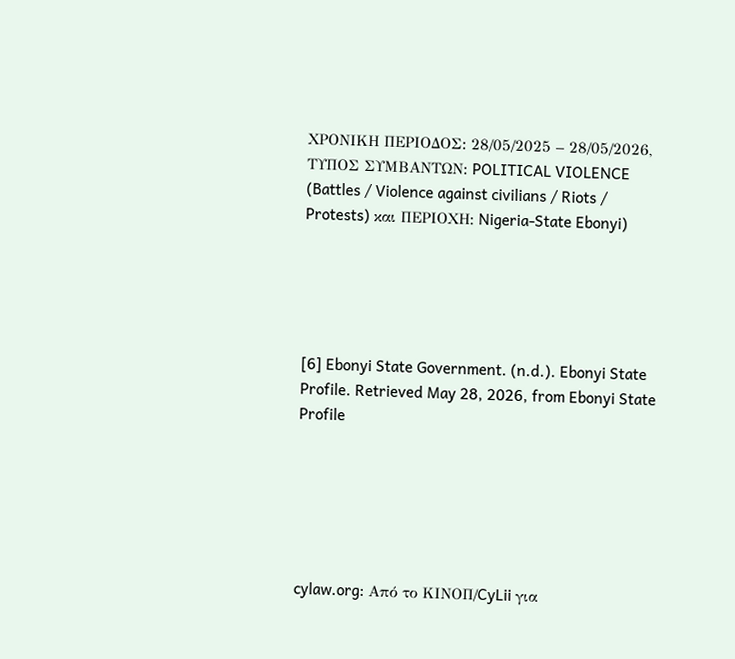ΧΡΟΝΙΚΗ ΠΕΡΙΟΔΟΣ: 28/05/2025 – 28/05/2026, ΤΥΠΟΣ ΣΥΜΒΑΝΤΩΝ: POLITICAL VIOLENCE (Battles / Violence against civilians / Riots / Protests) και ΠΕΡΙΟΧΗ: Nigeria-State Ebonyi)





[6] Ebonyi State Government. (n.d.). Ebonyi State Profile. Retrieved May 28, 2026, from Ebonyi State Profile






cylaw.org: Από το ΚΙΝOΠ/CyLii για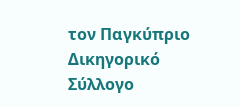τον Παγκύπριο Δικηγορικό Σύλλογο